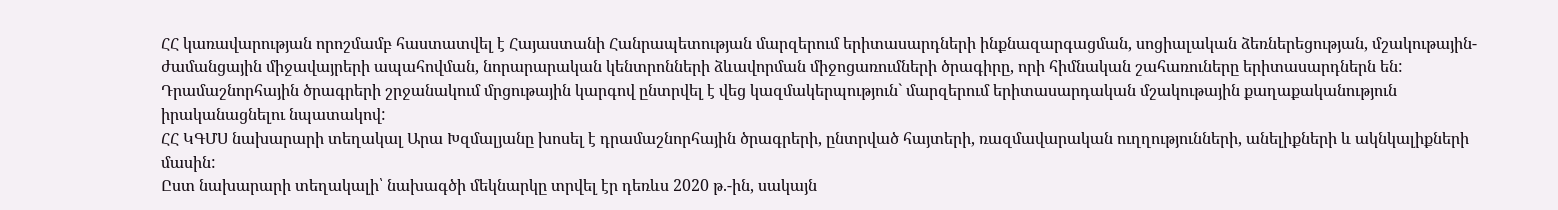ՀՀ կառավարության որոշմամբ հաստատվել է Հայաստանի Հանրապետության մարզերում երիտասարդների ինքնազարգացման, սոցիալական ձեռներեցության, մշակութային-ժամանցային միջավայրերի ապահովման, նորարարական կենտրոնների ձևավորման միջոցառումների ծրագիրը, որի հիմնական շահառուները երիտասարդներն են:
Դրամաշնորհային ծրագրերի շրջանակում մրցութային կարգով ընտրվել է վեց կազմակերպություն` մարզերում երիտասարդական մշակութային քաղաքականություն իրականացնելու նպատակով:
ՀՀ ԿԳՄՍ նախարարի տեղակալ Արա Խզմալյանը խոսել է դրամաշնորհային ծրագրերի, ընտրված հայտերի, ռազմավարական ուղղությունների, անելիքների և ակնկալիքների մասին:
Ըստ նախարարի տեղակալի՝ նախագծի մեկնարկը տրվել էր դեռևս 2020 թ.-ին, սակայն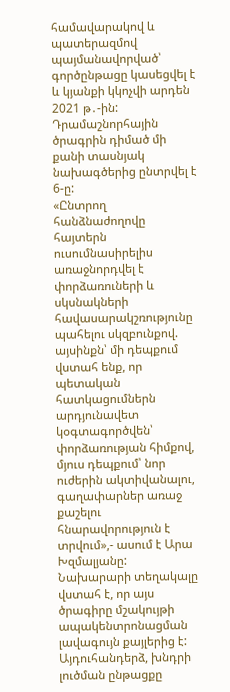համավարակով և պատերազմով պայմանավորված՝ գործընթացը կասեցվել է և կյանքի կկոչվի արդեն 2021 թ․-ին: Դրամաշնորհային ծրագրին դիմած մի քանի տասնյակ նախագծերից ընտրվել է 6-ը:
«Ընտրող հանձնաժողովը հայտերն ուսումնասիրելիս առաջնորդվել է փորձառուների և սկսնակների հավասարակշռությունը պահելու սկզբունքով. այսինքն՝ մի դեպքում վստահ ենք, որ պետական հատկացումներն արդյունավետ կօգտագործվեն՝ փորձառության հիմքով, մյուս դեպքում՝ նոր ուժերին ակտիվանալու, գաղափարներ առաջ քաշելու հնարավորություն է տրվում»,- ասում է Արա Խզմալյանը:
Նախարարի տեղակալը վստահ է, որ այս ծրագիրը մշակույթի ապակենտրոնացման լավագույն քայլերից է: Այդուհանդերձ, խնդրի լուծման ընթացքը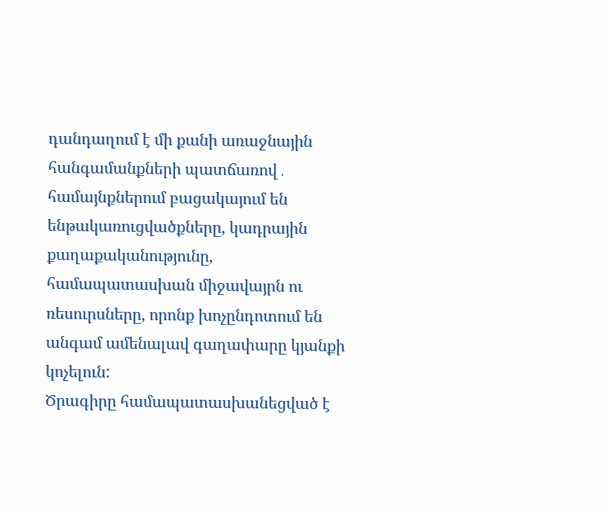դանդաղում է մի քանի առաջնային հանգամանքների պատճառով․ համայնքներում բացակայում են ենթակառուցվածքները, կադրային քաղաքականությունը, համապատասխան միջավայրն ու ռեսուրսները, որոնք խոչընդոտում են անգամ ամենալավ գաղափարը կյանքի կոչելուն:
Ծրագիրը համապատասխանեցված է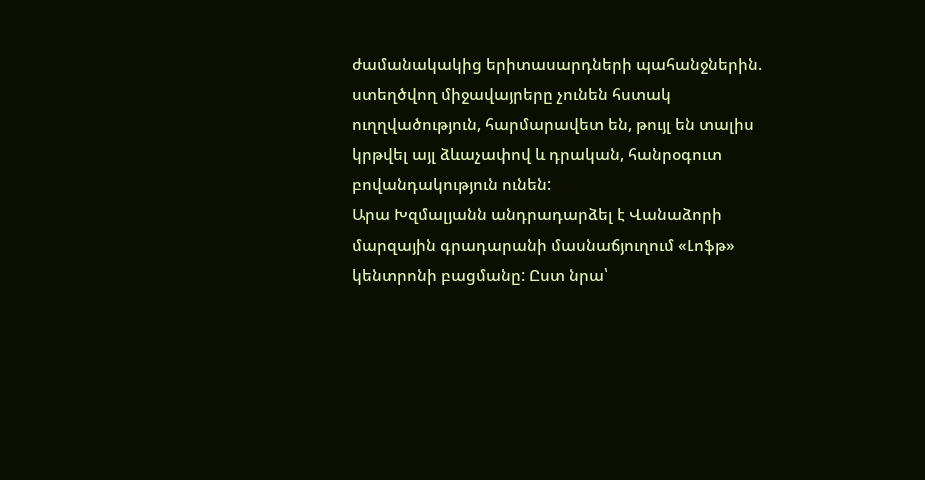ժամանակակից երիտասարդների պահանջներին. ստեղծվող միջավայրերը չունեն հստակ ուղղվածություն, հարմարավետ են, թույլ են տալիս կրթվել այլ ձևաչափով և դրական, հանրօգուտ բովանդակություն ունեն:
Արա Խզմալյանն անդրադարձել է Վանաձորի մարզային գրադարանի մասնաճյուղում «Լոֆթ» կենտրոնի բացմանը: Ըստ նրա՝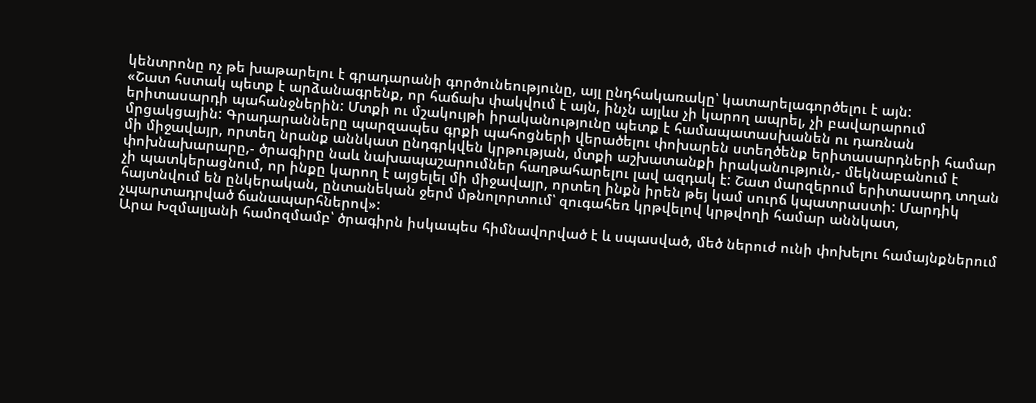կենտրոնը ոչ թե խաթարելու է գրադարանի գործունեությունը, այլ ընդհակառակը՝ կատարելագործելու է այն:
«Շատ հստակ պետք է արձանագրենք, որ հաճախ փակվում է այն, ինչն այլևս չի կարող ապրել, չի բավարարում երիտասարդի պահանջներին: Մտքի ու մշակույթի իրականությունը պետք է համապատասխանեն ու դառնան մրցակցային: Գրադարանները պարզապես գրքի պահոցների վերածելու փոխարեն ստեղծենք երիտասարդների համար մի միջավայր, որտեղ նրանք աննկատ ընդգրկվեն կրթության, մտքի աշխատանքի իրականություն,- մեկնաբանում է փոխնախարարը,- ծրագիրը նաև նախապաշարումներ հաղթահարելու լավ ազդակ է: Շատ մարզերում երիտասարդ տղան չի պատկերացնում, որ ինքը կարող է այցելել մի միջավայր, որտեղ ինքն իրեն թեյ կամ սուրճ կպատրաստի: Մարդիկ հայտնվում են ընկերական, ընտանեկան ջերմ մթնոլորտում՝ զուգահեռ կրթվելով կրթվողի համար աննկատ, չպարտադրված ճանապարհներով»:
Արա Խզմալյանի համոզմամբ՝ ծրագիրն իսկապես հիմնավորված է և սպասված, մեծ ներուժ ունի փոխելու համայնքներում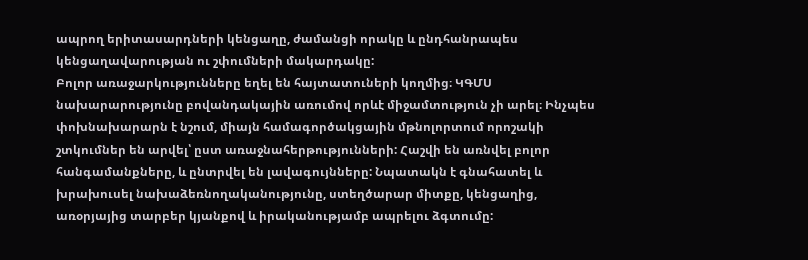ապրող երիտասարդների կենցաղը, ժամանցի որակը և ընդհանրապես կենցաղավարության ու շփումների մակարդակը:
Բոլոր առաջարկությունները եղել են հայտատուների կողմից։ ԿԳՄՍ նախարարությունը բովանդակային առումով որևէ միջամտություն չի արել։ Ինչպես փոխնախարարն է նշում, միայն համագործակցային մթնոլորտում որոշակի շտկումներ են արվել՝ ըստ առաջնահերթությունների: Հաշվի են առնվել բոլոր հանգամանքները, և ընտրվել են լավագույնները: Նպատակն է գնահատել և խրախուսել նախաձեռնողականությունը, ստեղծարար միտքը, կենցաղից, առօրյայից տարբեր կյանքով և իրականությամբ ապրելու ձգտումը: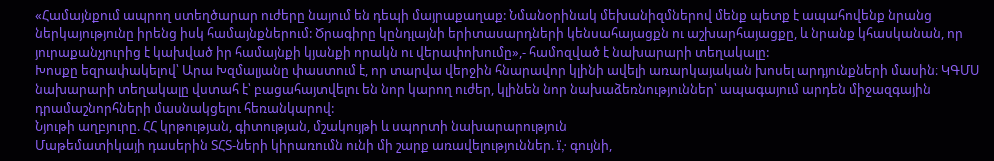«Համայնքում ապրող ստեղծարար ուժերը նայում են դեպի մայրաքաղաք: Նմանօրինակ մեխանիզմներով մենք պետք է ապահովենք նրանց ներկայությունը իրենց իսկ համայնքներում: Ծրագիրը կընդլայնի երիտասարդների կենսահայացքն ու աշխարհայացքը, և նրանք կհասկանան, որ յուրաքանչյուրից է կախված իր համայնքի կյանքի որակն ու վերափոխումը»,- համոզված է նախարարի տեղակալը:
Խոսքը եզրափակելով՝ Արա Խզմալյանը փաստում է, որ տարվա վերջին հնարավոր կլինի ավելի առարկայական խոսել արդյունքների մասին։ ԿԳՄՍ նախարարի տեղակալը վստահ է՝ բացահայտվելու են նոր կարող ուժեր, կլինեն նոր նախաձեռնություններ՝ ապագայում արդեն միջազգային դրամաշնորհների մասնակցելու հեռանկարով:
Նյութի աղբյուրը. ՀՀ կրթության, գիտության, մշակույթի և սպորտի նախարարություն
Մաթեմատիկայի դասերին ՏՀՏ-ների կիրառումն ունի մի շարք առավելություններ. ï‚· գույնի,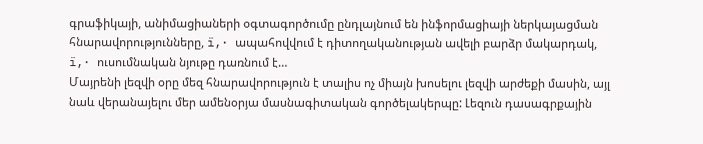գրաֆիկայի, անիմացիաների օգտագործումը ընդլայնում են ինֆորմացիայի ներկայացման հնարավորությունները, ï‚· ապահովվում է դիտողականության ավելի բարձր մակարդակ, ï‚· ուսումնական նյութը դառնում է…
Մայրենի լեզվի օրը մեզ հնարավորություն է տալիս ոչ միայն խոսելու լեզվի արժեքի մասին, այլ նաև վերանայելու մեր ամենօրյա մասնագիտական գործելակերպը: Լեզուն դասագրքային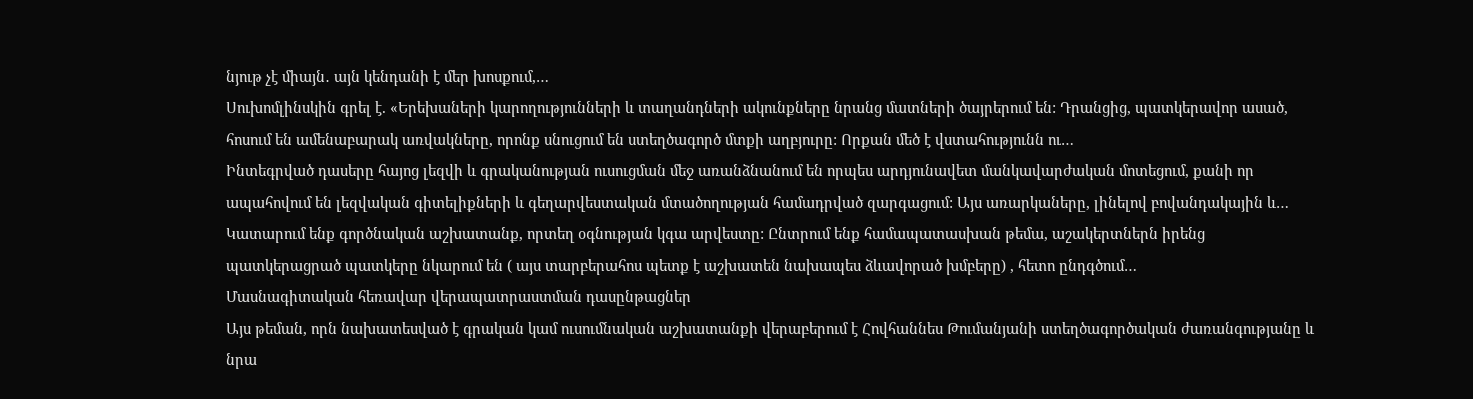նյութ չէ միայն․ այն կենդանի է մեր խոսքում,…
Սուխոմլինսկին գրել է. «Երեխաների կարողությունների և տաղանդների ակունքները նրանց մատների ծայրերում են: Դրանցից, պատկերավոր ասած, հոսում են ամենաբարակ առվակները, որոնք սնուցում են ստեղծագործ մտքի աղբյուրը: Որքան մեծ է վստահությունն ու…
Ինտեգրված դասերը հայոց լեզվի և գրականության ուսուցման մեջ առանձնանում են որպես արդյունավետ մանկավարժական մոտեցում, քանի որ ապահովում են լեզվական գիտելիքների և գեղարվեստական մտածողության համադրված զարգացում: Այս առարկաները, լինելով բովանդակային և…
Կատարում ենք գործնական աշխատանք, որտեղ օգնության կգա արվեստը: Ընտրում ենք համապատասխան թեմա, աշակերտներն իրենց պատկերացրած պատկերը նկարում են ( այս տարբերահոս պետք է աշխատեն նախապես ձևավորած խմբերը) , հետո ընդգծում…
Մասնագիտական հեռավար վերապատրաստման դասընթացներ
Այս թեման, որն նախատեսված է գրական կամ ուսումնական աշխատանքի վերաբերում է Հովհաննես Թումանյանի ստեղծագործական ժառանգությանը և նրա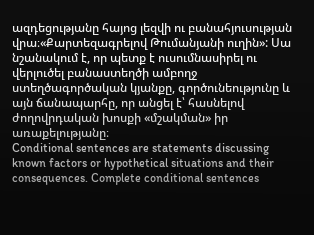ազդեցությանը հայոց լեզվի ու բանահյուսության վրա։«Քարտեզագրելով Թումանյանի ուղին»: Սա նշանակում է, որ պետք է ուսումնասիրել ու վերլուծել բանաստեղծի ամբողջ ստեղծագործական կյանքը, գործունեությունը և այն ճանապարհը, որ անցել է՝ հասնելով ժողովրդական խոսքի «մշակման» իր առաքելությանը։
Conditional sentences are statements discussing known factors or hypothetical situations and their consequences. Complete conditional sentences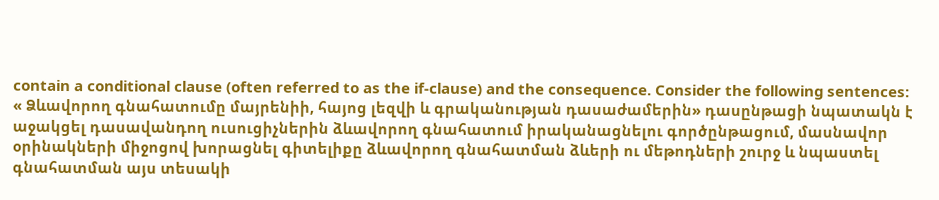contain a conditional clause (often referred to as the if-clause) and the consequence. Consider the following sentences:
« Ձևավորող գնահատումը մայրենիի, հայոց լեզվի և գրականության դասաժամերին» դասընթացի նպատակն է աջակցել դասավանդող ուսուցիչներին ձևավորող գնահատում իրականացնելու գործընթացում, մասնավոր օրինակների միջոցով խորացնել գիտելիքը ձևավորող գնահատման ձևերի ու մեթոդների շուրջ և նպաստել գնահատման այս տեսակի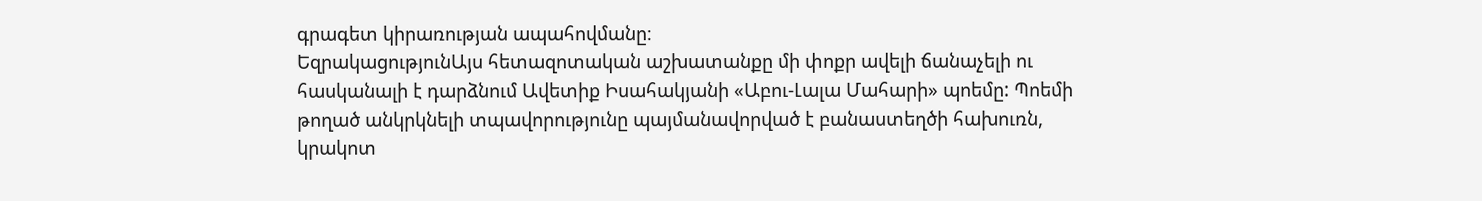գրագետ կիրառության ապահովմանը։
ԵզրակացությունԱյս հետազոտական աշխատանքը մի փոքր ավելի ճանաչելի ու հասկանալի է դարձնում Ավետիք Իսահակյանի «Աբու-Լալա Մահարի» պոեմը: Պոեմի թողած անկրկնելի տպավորությունը պայմանավորված է բանաստեղծի հախուռն, կրակոտ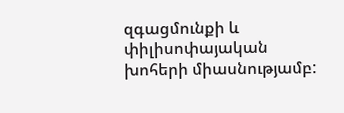զգացմունքի և փիլիսոփայական խոհերի միասնությամբ: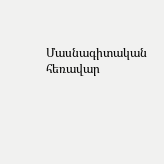Մասնագիտական հեռավար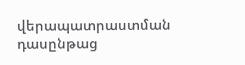վերապատրաստման դասընթաց